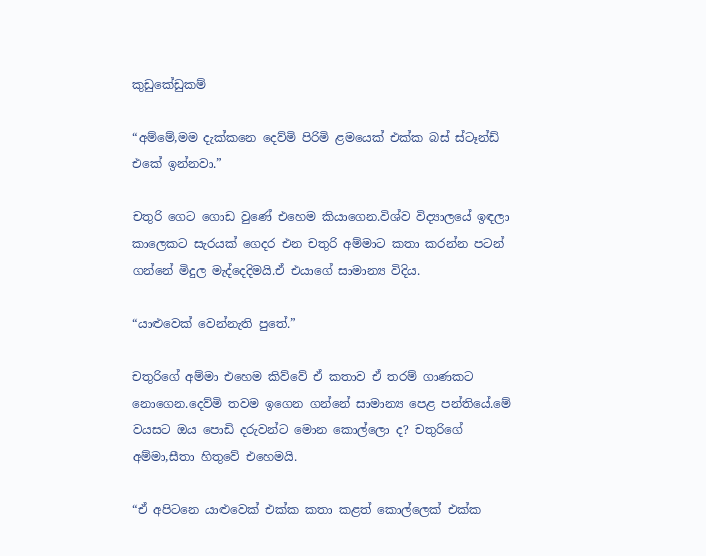කුඩුකේඩුකම්

“අම්මේ,මම දැක්කනෙ දෙව්මි පිරිමි ළමයෙක් එක්ක බස් ස්ටෑන්ඩ් එකේ ඉන්නවා.”

චතුරි ගෙට ගොඩ වුණේ එහෙම කියාගෙන.විශ්ව විද්‍යාලයේ ඉඳලා කාලෙකට සැරයක් ගෙදර එන චතුරි අම්මාට කතා කරන්න පටන් ගන්නේ මිදුල මැද්දෙදිමයි.ඒ එයාගේ සාමාන්‍ය විදිය.

“යාළුවෙක් වෙන්නැති පුතේ.”

චතුරිගේ අම්මා එහෙම කිව්වේ ඒ කතාව ඒ තරම් ගාණකට නොගෙන.දෙව්මි තවම ඉගෙන ගන්නේ සාමාන්‍ය පෙළ පන්තියේ.මේ වයසට ඔය පොඩි දරුවන්ට මොන කොල්ලො ද? චතුරිගේ අම්මා,සීතා හිතුවේ එහෙමයි.

“ඒ අපිටනෙ යාළුවෙක් එක්ක කතා කළත් කොල්ලෙක් එක්ක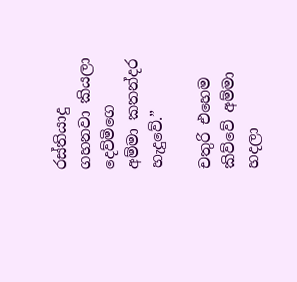රස්තියාදු ගහනවා කියලා දෙව්මිගෙ අම්මා කතන්දර හැදුවේ.”

චතුරි එහෙම කිව්වේ අම්මා හදලා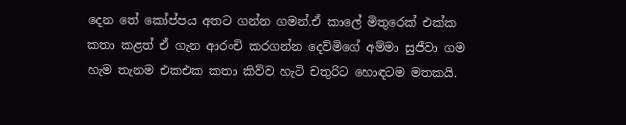දෙන තේ කෝප්පය අතට ගන්න ගමන්.ඒ කාලේ මිතුරෙක් එක්ක කතා කළත් ඒ ගැන ආරංචි කරගන්න දෙව්මිගේ අම්මා සුජීවා ගම හැම තැනම එකඑක කතා කිව්ව හැටි චතුරිට හොඳටම මතකයි.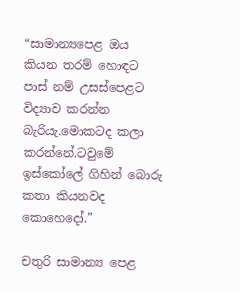“සාමාන්‍යපෙළ ඔය කියන තරම් හොඳට පාස් නම් උසස්පෙළට විද්‍යාව කරන්න බැරියැ.මොකටද කලා කරන්නේ.ටවුමේ ඉස්කෝලේ ගිහින් බොරු කතා කියනවද කොහෙදෝ.”

චතුරි සාමාන්‍ය පෙළ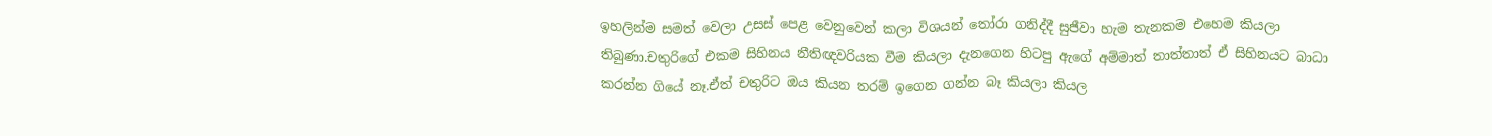ඉහලින්ම සමත් වෙලා උසස් පෙළ වෙනුවෙන් කලා විශයන් තෝරා ගනිද්දී සුජීවා හැම තැනකම එහෙම කියලා තිබුණා.චතුරිගේ එකම සිහිනය නීතිඥවරියක වීම කියලා දැනගෙන හිටපු ඇගේ අම්මාත් තාත්තාත් ඒ සිහිනයට බාධා කරන්න ගියේ නෑ.ඒත් චතුරිට ඔය කියන තරම් ඉගෙන ගන්න බෑ කියලා කියල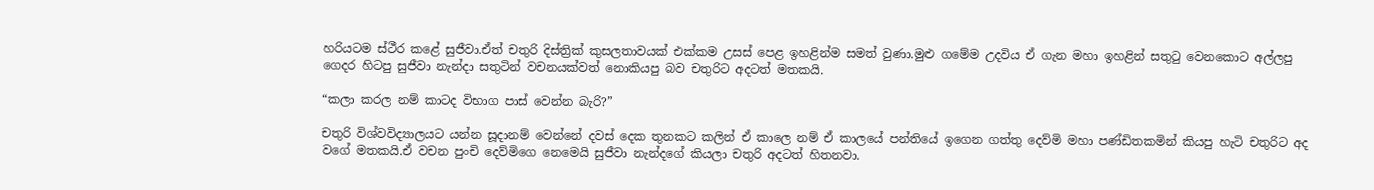හරියටම ස්ථීර කළේ සුජීවා.ඒත් චතුරි දිස්ත්‍රික් කුසලතාවයක් එක්කම උසස් පෙළ ඉහළින්ම සමත් වුණා.මුළු ගමේම උදවිය ඒ ගැන මහා ඉහළින් සතුටු වෙනකොට අල්ලපු ගෙදර හිටපු සුජීවා නැන්දා සතුටින් වචනයක්වත් නොකියපු බව චතුරිට අදටත් මතකයි.

“කලා කරල නම් කාටද විභාග පාස් වෙන්න බැරි?”

චතුරි විශ්වවිද්‍යාලයට යන්න සූදානම් වෙන්නේ දවස් දෙක තුනකට කලින් ඒ කාලෙ නම් ඒ කාලයේ පන්තියේ ඉගෙන ගත්තු දෙව්මි මහා පණ්ඩිතකමින් කියපු හැටි චතුරිට අද වගේ මතකයි.ඒ වචන පුංචි දෙව්මිගෙ නෙමෙයි සුජීවා නැන්දගේ කියලා චතුරි අදටත් හිතනවා.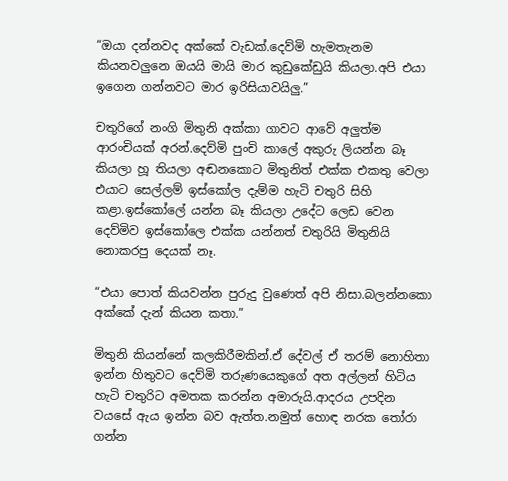“ඔයා දන්නවද අක්කේ වැඩක්.දෙව්මි හැමතැනම කියනවලුනෙ ඔයයි මායි මාර කුඩුකේඩුයි කියලා.අපි එයා ඉගෙන ගන්නවට මාර ඉරිසියාවයිලු.”

චතුරිගේ නංගි මිතුනි අක්කා ගාවට ආවේ අලුත්ම ආරංචියක් අරන්.දෙව්මි පුංචි කාලේ අකුරු ලියන්න බෑ කියලා හූ තියලා අඬනකොට මිතුනිත් එක්ක එකතු වෙලා එයාට සෙල්ලම් ඉස්කෝල දැම්ම හැටි චතුරි සිහි කළා.ඉස්කෝලේ යන්න බෑ කියලා උදේට ලෙඩ වෙන දෙව්මිව ඉස්කෝලෙ එක්ක යන්නත් චතුරියි මිතුනියි නොකරපු දෙයක් නෑ.

“එයා පොත් කියවන්න පුරුදු වුණෙත් අපි නිසා.බලන්නකො අක්කේ දැන් කියන කතා.”

මිතුනි කියන්නේ කලකිරීමකින්.ඒ දේවල් ඒ තරම් නොහිතා ඉන්න හිතුවට දෙව්මි තරුණයෙකුගේ අත අල්ලන් හිටිය හැටි චතුරිට අමතක කරන්න අමාරුයි.ආදරය උපදින වයසේ ඇය ඉන්න බව ඇත්ත.නමුත් හොඳ නරක තෝරා ගන්න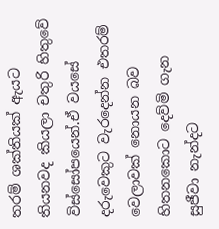තරම් ශක්තියක් ඇයට තියනවද කියලා චතුරි හිතුවේ විස්සෝපයෙන්.ඒ වයසේ දරුවෙකුට වැරදෙන්න එතරම් වෙලාවක් නොයන බව හිතනකොට දෙව්මි ගැන සුජීවා නැන්දට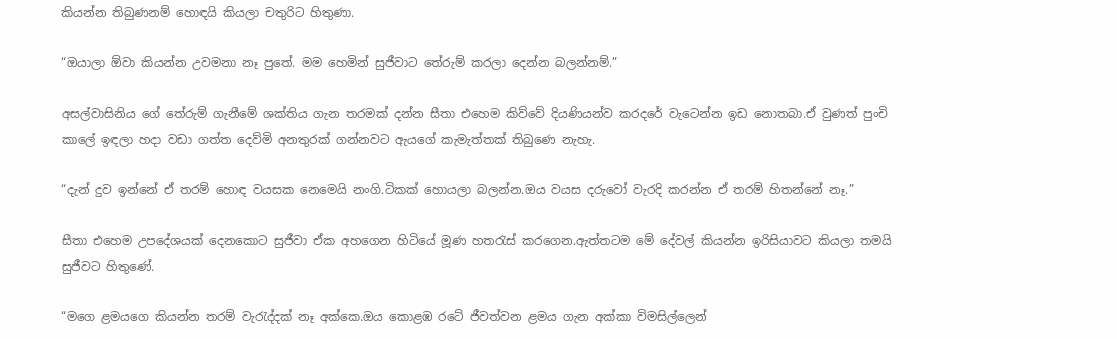කියන්න තිබුණනම් හොඳයි කියලා චතුරිට හිතුණා.

“ඔයාලා ඕවා කියන්න උවමනා නෑ පුතේ. මම හෙමින් සුජීවාට තේරුම් කරලා දෙන්න බලන්නම්.”

අසල්වාසිනිය ගේ තේරුම් ගැනීමේ ශක්තිය ගැන තරමක් දන්න සීතා එහෙම කිව්වේ දියණියන්ව කරදරේ වැටෙන්න ඉඩ නොතබා.ඒ වුණත් පුංචි කාලේ ඉඳලා හදා වඩා ගත්ත දෙව්මි අනතුරක් ගන්නවට ඇයගේ කැමැත්තක් තිබුණෙ නැහැ.

“දැන් දුව ඉන්නේ ඒ තරම් හොඳ වයසක නෙමෙයි නංගි.ටිකක් හොයලා බලන්න.ඔය වයස දරුවෝ වැරදි කරන්න ඒ තරම් හිතන්නේ නෑ.”

සීතා එහෙම උපදේශයක් දෙනකොට සුජීවා ඒක අහගෙන හිටියේ මූණ හතරැස් කරගෙන.ඇත්තටම මේ දේවල් කියන්න ඉරිසියාවට කියලා තමයි සුජීවට හිතුණේ.

“මගෙ ළමයගෙ කියන්න තරම් වැරැද්දක් නෑ අක්කෙ.ඔය කොළඹ රටේ ජීවත්වන ළමය ගැන අක්කා විමසිල්ලෙන්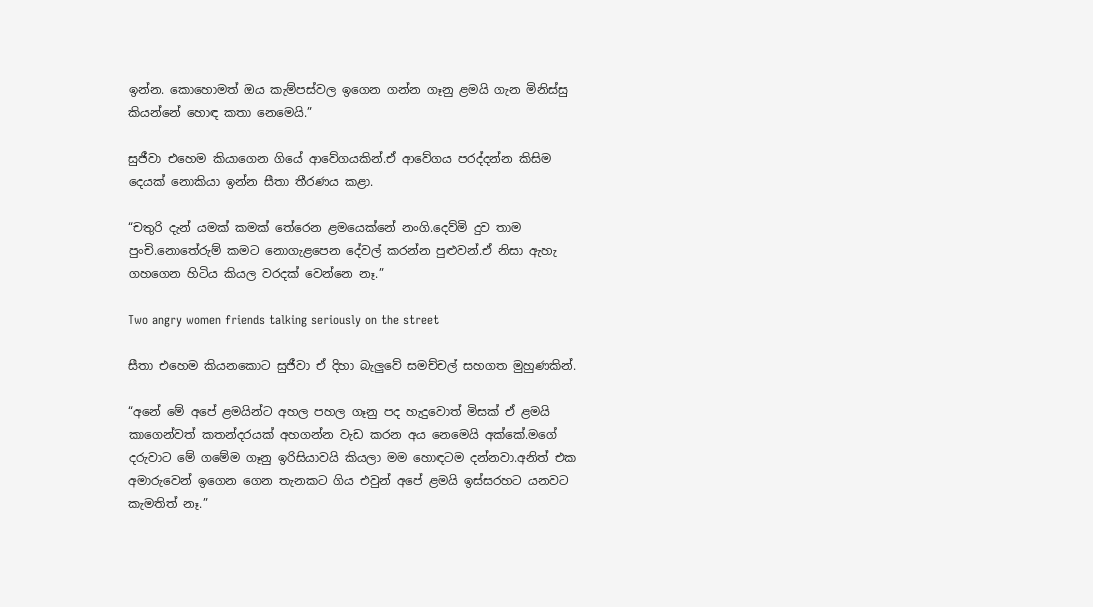ඉන්න. කොහොමත් ඔය කැම්පස්වල ඉගෙන ගන්න ගෑනු ළමයි ගැන මිනිස්සු කියන්නේ හොඳ කතා නෙමෙයි.”

සුජීවා එහෙම කියාගෙන ගියේ ආවේගයකින්.ඒ ආවේගය පරද්දන්න කිසිම දෙයක් නොකියා ඉන්න සීතා තීරණය කළා.

“චතුරි දැන් යමක් කමක් තේරෙන ළමයෙක්නේ නංගි.දෙව්මි දුව තාම පුංචි.නොතේරුම් කමට නොගැළපෙන දේවල් කරන්න පුළුවන්.ඒ නිසා ඇහැ ගහගෙන හිටිය කියල වරදක් වෙන්නෙ නෑ.”

Two angry women friends talking seriously on the street

සීතා එහෙම කියනකොට සුජීවා ඒ දිහා බැලුවේ සමච්චල් සහගත මුහුණකින්.

“අනේ මේ අපේ ළමයින්ට අහල පහල ගෑනු පද හැදුවොත් මිසක් ඒ ළමයි කාගෙන්වත් කතන්දරයක් අහගන්න වැඩ කරන අය නෙමෙයි අක්කේ.මගේ දරුවාට මේ ගමේම ගෑනු ඉරිසියාවයි කියලා මම හොඳටම දන්නවා.අනිත් එක අමාරුවෙන් ඉගෙන ගෙන තැනකට ගිය එවුන් අපේ ළමයි ඉස්සරහට යනවට කැමතිත් නෑ.”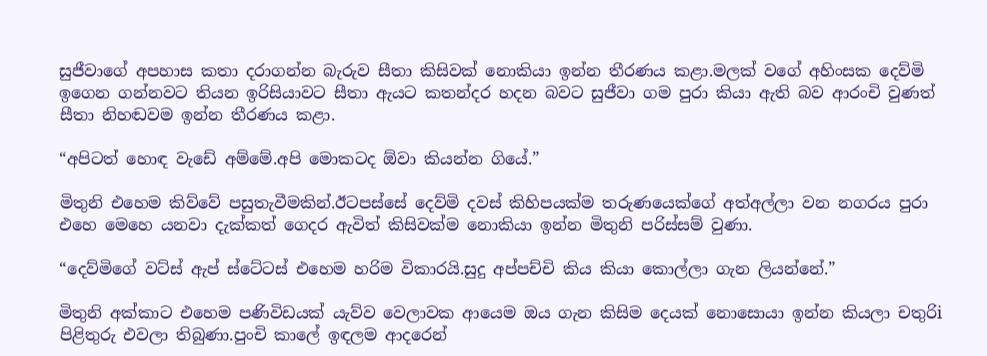සුජීවාගේ අපහාස කතා දරාගන්න බැරුව සීතා කිසිවක් නොකියා ඉන්න තීරණය කළා.මලක් වගේ අහිංසක දෙව්මි ඉගෙන ගන්නවට තියන ඉරිසියාවට සීතා ඇයට කතන්දර හදන බවට සුජීවා ගම පුරා කියා ඇති බව ආරංචි වුණත් සීතා නිහඬවම ඉන්න තීරණය කළා.

“අපිටත් හොඳ වැඩේ අම්මේ.අපි මොකටද ඕවා කියන්න ගියේ.”

මිතුනි එහෙම කිව්වේ පසුතැවීමකින්.ඊටපස්සේ දෙව්මි දවස් කිහිපයක්ම තරුණයෙක්ගේ අත්අල්ලා වන නගරය පුරා එහෙ මෙහෙ යනවා දැක්කත් ගෙදර ඇවිත් කිසිවක්ම නොකියා ඉන්න මිතුනි පරිස්සම් වුණා.

“දෙව්මිගේ වට්ස් ඇප් ස්ටේටස් එහෙම හරිම විකාරයි.සුදු අප්පච්චි කිය කියා කොල්ලා ගැන ලියන්නේ.”

මිතුනි අක්කාට එහෙම පණිවිඩයක් යැව්ව වෙලාවක ආයෙම ඔය ගැන කිසිම දෙයක් නොසොයා ඉන්න කියලා චතුරිi පිළිතුරු එවලා තිබුණා.පුංචි කාලේ ඉඳලම ආදරෙන්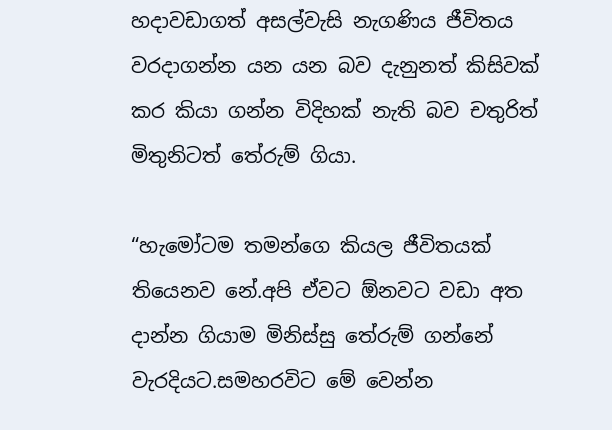හදාවඩාගත් අසල්වැසි නැගණිය ජීවිතය වරදාගන්න යන යන බව දැනුනත් කිසිවක් කර කියා ගන්න විදිහක් නැති බව චතුරිත් මිතුනිටත් තේරුම් ගියා.

“හැමෝටම තමන්ගෙ කියල ජීවිතයක් තියෙනව නේ.අපි ඒවට ඕනවට වඩා අත දාන්න ගියාම මිනිස්සු තේරුම් ගන්නේ වැරදියට.සමහරවිට මේ වෙන්න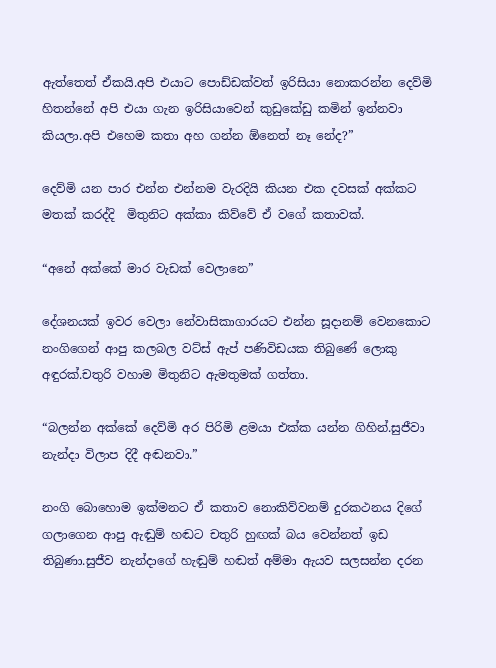ඇත්තෙත් ඒකයි.අපි එයාට පොඩ්ඩක්වත් ඉරිසියා නොකරන්න දෙව්මි හිතන්නේ අපි එයා ගැන ඉරිසියාවෙන් කුඩුකේඩු කමින් ඉන්නවා කියලා.අපි එහෙම කතා අහ ගන්න ඕනෙත් නෑ නේද?”

දෙව්මි යන පාර එන්න එන්නම වැරදියි කියන එක දවසක් අක්කට මතක් කරද්දි  මිතුනිට අක්කා කිව්වේ ඒ වගේ කතාවක්.

“අනේ අක්කේ මාර වැඩක් වෙලානෙ”

දේශනයක් ඉවර වෙලා නේවාසිකාගාරයට එන්න සූදානම් වෙනකොට නංගිගෙන් ආපු කලබල වට්ස් ඇප් පණිවිඩයක තිබුණේ ලොකු අඳුරක්.චතුරි වහාම මිතුනිට ඇමතුමක් ගත්තා.

“බලන්න අක්කේ දෙව්මි අර පිරිමි ළමයා එක්ක යන්න ගිහින්.සුජීවා නැන්දා විලාප දිදී අඬනවා.”

නංගි බොහොම ඉක්මනට ඒ කතාව නොකිව්වනම් දුරකථනය දිගේ ගලාගෙන ආපු ඇඬුම් හඬට චතුරි හුඟක් බය වෙන්නත් ඉඩ තිබුණා.සුජීව නැන්දාගේ හැඬුම් හඬත් අම්මා ඇයව සලසන්න දරන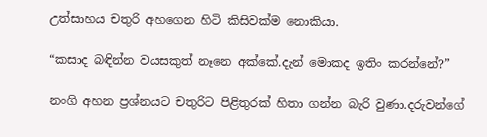උත්සාහය චතුරි අහගෙන හිටි කිසිවක්ම නොකියා.

“කසාද බඳින්න වයසකුත් නෑනෙ අක්කේ.දැන් මොකද ඉතිං කරන්නේ?”

නංගි අහන ප්‍රශ්නයට චතුරිට පිළිතුරක් හිතා ගන්න බැරි වුණා.දරුවන්ගේ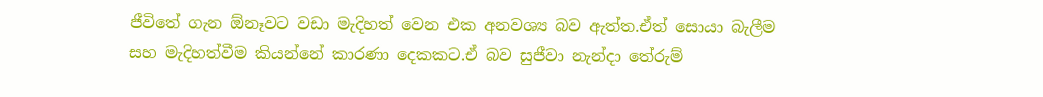ජීවිතේ ගැන ඕනෑවට වඩා මැදිහත් වෙන එක අනවශ්‍ය බව ඇත්ත.ඒත් සොයා බැලීම සහ මැදිහත්වීම කියන්නේ කාරණා දෙකකට.ඒ බව සුජීවා නැන්දා තේරුම්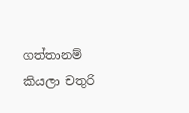ගත්තානම් කියලා චතුරි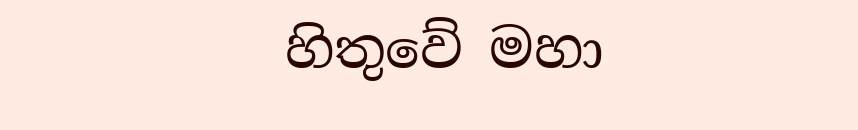හිතුවේ මහා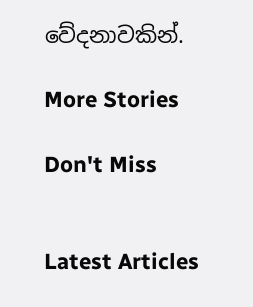වේදනාවකින්.

More Stories

Don't Miss


Latest Articles